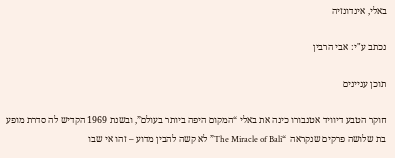באלי, אינדונזיה

נכתב ע"י: אבי הרבין

תוכן עניינים

חוקר הטבע דיוויד אטנבורו כינה את באלי “המקום היפה ביותר בעולם”, ובשנת 1969 הקדיש לה סדרת מופע בת שלושה פרקים שנקראה  “The Miracle of Bali” לא קשה להבין מדוע – זהו אי שבו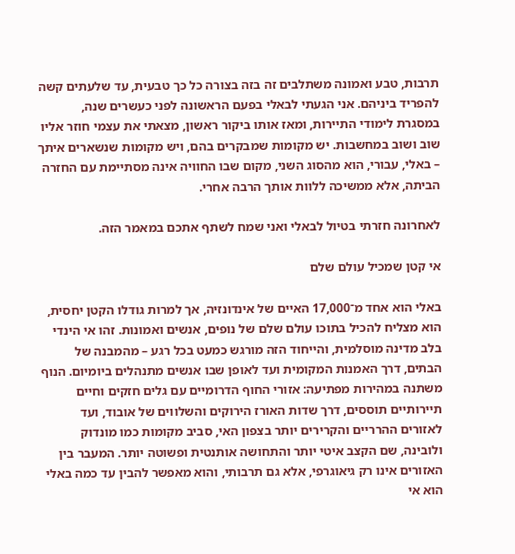תרבות, טבע ואמונה משתלבים זה בזה בצורה כל כך טבעית, עד שלעתים קשה להפריד ביניהם. אני הגעתי לבאלי בפעם הראשונה לפני כעשרים שנה, במסגרת לימודי התיירות, ומאז אותו ביקור ראשון, מצאתי את עצמי חוזר אליו שוב ושוב במחשבות. יש מקומות שמבקרים בהם, ויש מקומות שנשארים איתך – באלי, עבורי, הוא מהסוג השני, מקום שבו החוויה אינה מסתיימת עם החזרה הביתה, אלא ממשיכה ללוות אותך הרבה אחרי.

לאחרונה חזרתי בטיול לבאלי ואני שמח לשתף אתכם במאמר הזה.

אי קטן שמכיל עולם שלם

באלי הוא אחד מ־17,000 האיים של אינדונזיה, אך למרות גודלו הקטן יחסית, הוא מצליח להכיל בתוכו עולם שלם של נופים, אנשים ואמונות. זהו אי הינדי בלב מדינה מוסלמית, והייחוד הזה מורגש כמעט בכל רגע – מהמבנה של הבתים, דרך האמנות המקומית ועד לאופן שבו אנשים מתנהלים ביומיום. הנוף משתנה במהירות מפתיעה: אזורי החוף הדרומיים עם גלים חזקים וחיים תיירותיים תוססים, דרך שדות האורז הירוקים והשלווים של אובוד, ועד לאזורים ההרריים והקרירים יותר בצפון האי, סביב מקומות כמו מונדוק ולובינה, שם הקצב איטי יותר והתחושה אותנטית ופשוטה יותר. המעבר בין האזורים אינו רק גיאוגרפי, אלא גם תרבותי, והוא מאפשר להבין עד כמה באלי הוא אי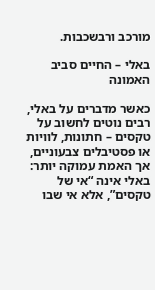מורכב ורבשכבות.

באלי – החיים סביב האמונה

כאשר מדברים על באלי, רבים נוטים לחשוב על טקסים – חתונות, לוויות או פסטיבלים צבעוניים, אך האמת עמוקה יותר: באלי אינה “אי של טקסים”, אלא אי שבו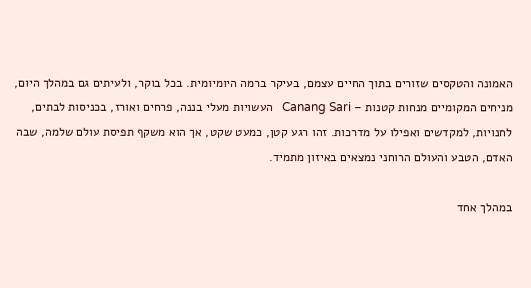האמונה והטקסים שזורים בתוך החיים עצמם, בעיקר ברמה היומיומית. בכל בוקר, ולעיתים גם במהלך היום, מניחים המקומיים מנחות קטנות – Canang Sari   העשויות מעלי בננה, פרחים ואורז, בכניסות לבתים, לחנויות, למקדשים ואפילו על מדרכות. זהו רגע קטן, כמעט שקט, אך הוא משקף תפיסת עולם שלמה, שבה האדם, הטבע והעולם הרוחני נמצאים באיזון מתמיד.

במהלך אחד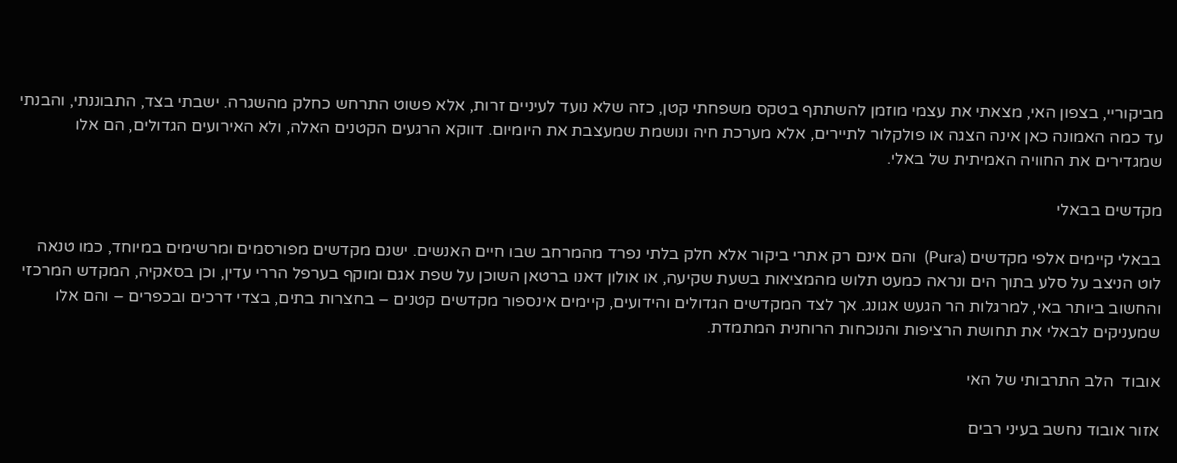מביקוריי, בצפון האי, מצאתי את עצמי מוזמן להשתתף בטקס משפחתי קטן, כזה שלא נועד לעיניים זרות, אלא פשוט התרחש כחלק מהשגרה. ישבתי בצד, התבוננתי, והבנתי עד כמה האמונה כאן אינה הצגה או פולקלור לתיירים, אלא מערכת חיה ונושמת שמעצבת את היומיום. דווקא הרגעים הקטנים האלה, ולא האירועים הגדולים, הם אלו שמגדירים את החוויה האמיתית של באלי.

מקדשים בבאלי

בבאלי קיימים אלפי מקדשים (Pura)  והם אינם רק אתרי ביקור אלא חלק בלתי נפרד מהמרחב שבו חיים האנשים. ישנם מקדשים מפורסמים ומרשימים במיוחד, כמו טנאה לוט הניצב על סלע בתוך הים ונראה כמעט תלוש מהמציאות בשעת שקיעה, או אולון דאנו ברטאן השוכן על שפת אגם ומוקף בערפל הררי עדין, וכן בסאקיה, המקדש המרכזי והחשוב ביותר באי, למרגלות הר הגעש אגונג. אך לצד המקדשים הגדולים והידועים, קיימים אינספור מקדשים קטנים – בחצרות בתים, בצדי דרכים ובכפרים – והם אלו שמעניקים לבאלי את תחושת הרציפות והנוכחות הרוחנית המתמדת.

אובוד  הלב התרבותי של האי

אזור אובוד נחשב בעיני רבים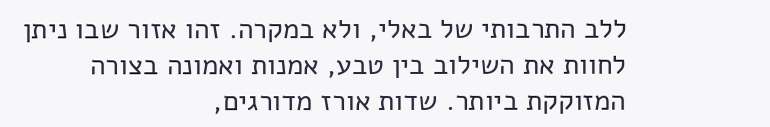ללב התרבותי של באלי, ולא במקרה. זהו אזור שבו ניתן לחוות את השילוב בין טבע, אמנות ואמונה בצורה המזוקקת ביותר. שדות אורז מדורגים,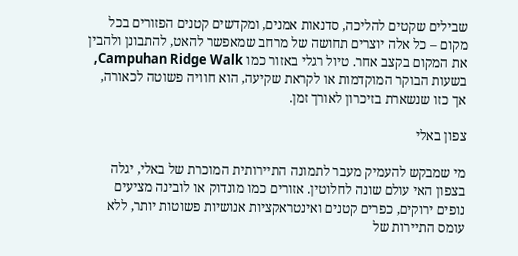שבילים שקטים להליכה, סדנאות אמנים, ומקדשים קטנים הפזורים בכל מקום – כל אלה יוצרים תחושה של מרחב שמאפשר להאט, להתבונן ולהבין את המקום בקצב אחר. טיול רגלי באזור כמו Campuhan Ridge Walk, בשעות הבוקר המוקדמות או לקראת שקיעה, הוא חוויה פשוטה לכאורה, אך כזו שנשארת בזיכרון לאורך זמן.

צפון באלי

מי שמבקש להעמיק מעבר לתמונה התיירותית המוכרת של באלי, יגלה בצפון האי עולם שונה לחלוטין. אזורים כמו מונדוק או לובינה מציעים נופים ירוקים, כפרים קטנים ואינטראקציות אנושיות פשוטות יותר, ללא עומס התיירות של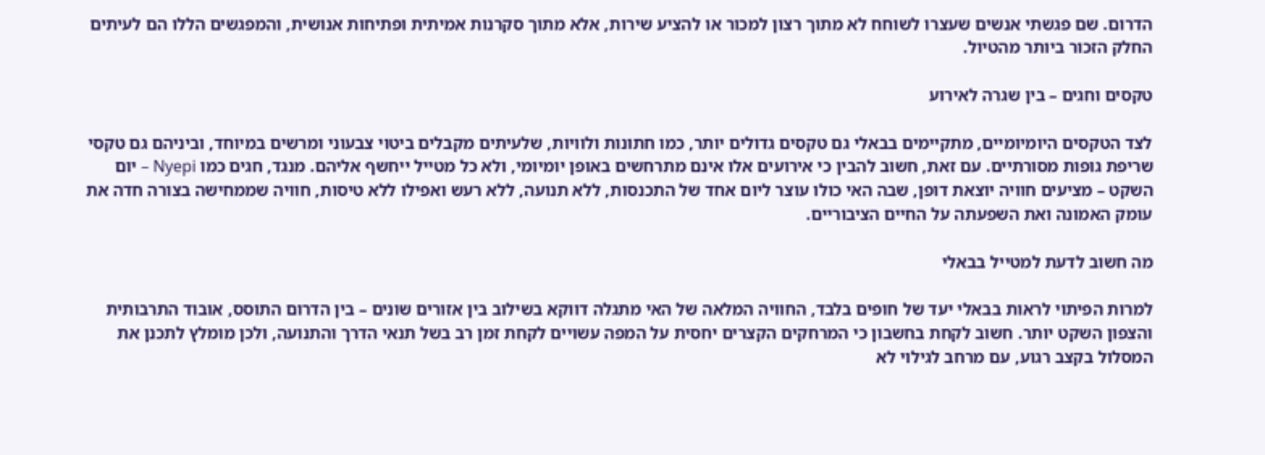הדרום. שם פגשתי אנשים שעצרו לשוחח לא מתוך רצון למכור או להציע שירות, אלא מתוך סקרנות אמיתית ופתיחות אנושית, והמפגשים הללו הם לעיתים החלק הזכור ביותר מהטיול.

טקסים וחגים – בין שגרה לאירוע

לצד הטקסים היומיומיים, מתקיימים בבאלי גם טקסים גדולים יותר, כמו חתונות ולוויות, שלעיתים מקבלים ביטוי צבעוני ומרשים במיוחד, וביניהם גם טקסי שריפת גופות מסורתיים. עם זאת, חשוב להבין כי אירועים אלו אינם מתרחשים באופן יומיומי, ולא כל מטייל ייחשף אליהם. מנגד, חגים כמו Nyepi – יום השקט – מציעים חוויה יוצאת דופן, שבה האי כולו עוצר ליום אחד של התכנסות, ללא תנועה, ללא רעש ואפילו ללא טיסות, חוויה שממחישה בצורה חדה את עומק האמונה ואת השפעתה על החיים הציבוריים.

מה חשוב לדעת למטייל בבאלי

למרות הפיתוי לראות בבאלי יעד של חופים בלבד, החוויה המלאה של האי מתגלה דווקא בשילוב בין אזורים שונים – בין הדרום התוסס, אובוד התרבותית והצפון השקט יותר. חשוב לקחת בחשבון כי המרחקים הקצרים יחסית על המפה עשויים לקחת זמן רב בשל תנאי הדרך והתנועה, ולכן מומלץ לתכנן את המסלול בקצב רגוע, עם מרחב לגילוי לא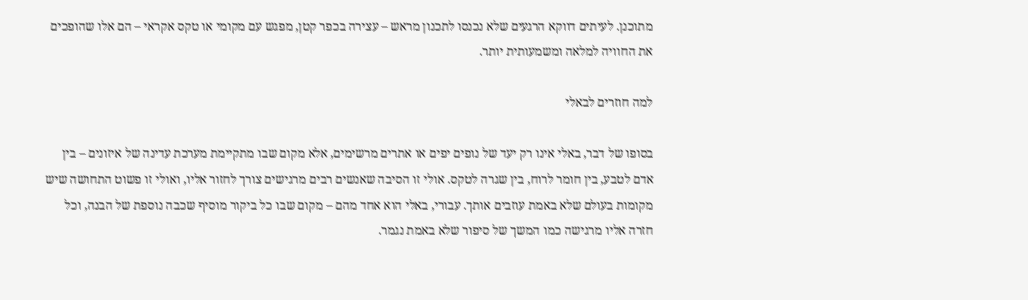מתוכנן. לעיתים דווקא הרגעים שלא נכנסו לתכנון מראש – עצירה בכפר קטן, מפגש עם מקומי או טקס אקראי – הם אלו שהופכים את החוויה למלאה ומשמעותית יותר.

למה חוזרים לבאלי

בסופו של דבר, באלי אינו רק יעד של נופים יפים או אתרים מרשימים, אלא מקום שבו מתקיימת מערכת עדינה של איזונים – בין אדם לטבע, בין חומר לרוח, בין שגרה לטקס. אולי זו הסיבה שאנשים רבים מרגישים צורך לחזור אליו, ואולי זו פשוט התחושה שיש מקומות בעולם שלא באמת עוזבים אותך. עבורי, באלי הוא אחד מהם – מקום שבו כל ביקור מוסיף שכבה נוספת של הבנה, וכל חזרה אליו מרגישה כמו המשך של סיפור שלא באמת נגמר.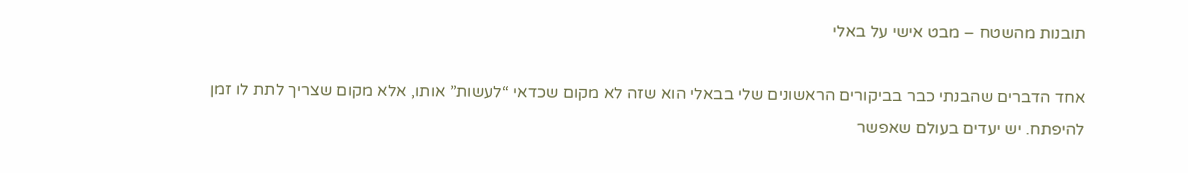תובנות מהשטח – מבט אישי על באלי

אחד הדברים שהבנתי כבר בביקורים הראשונים שלי בבאלי הוא שזה לא מקום שכדאי “לעשות” אותו, אלא מקום שצריך לתת לו זמן להיפתח. יש יעדים בעולם שאפשר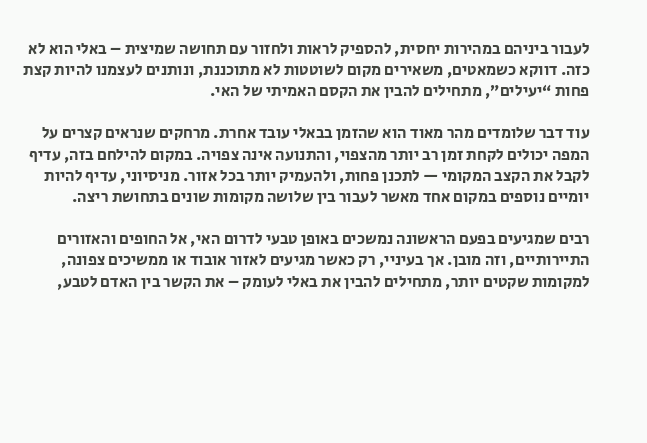לעבור ביניהם במהירות יחסית, להספיק לראות ולחזור עם תחושה שמיצית – באלי הוא לא כזה. דווקא כשמאטים, משאירים מקום לשוטטות לא מתוכננת, ונותנים לעצמנו להיות קצת פחות “יעילים”, מתחילים להבין את הקסם האמיתי של האי.

עוד דבר שלומדים מהר מאוד הוא שהזמן בבאלי עובד אחרת. מרחקים שנראים קצרים על המפה יכולים לקחת זמן רב יותר מהצפוי, והתנועה אינה צפויה. במקום להילחם בזה, עדיף לקבל את הקצב המקומי — לתכנן פחות, ולהעמיק יותר בכל אזור. מניסיוני, עדיף להיות יומיים נוספים במקום אחד מאשר לעבור בין שלושה מקומות שונים בתחושת ריצה.

רבים שמגיעים בפעם הראשונה נמשכים באופן טבעי לדרום האי, אל החופים והאזורים התיירותיים, וזה מובן. אך בעיניי, רק כאשר מגיעים לאזור אובוד או ממשיכים צפונה, למקומות שקטים יותר, מתחילים להבין את באלי לעומק – את הקשר בין האדם לטבע,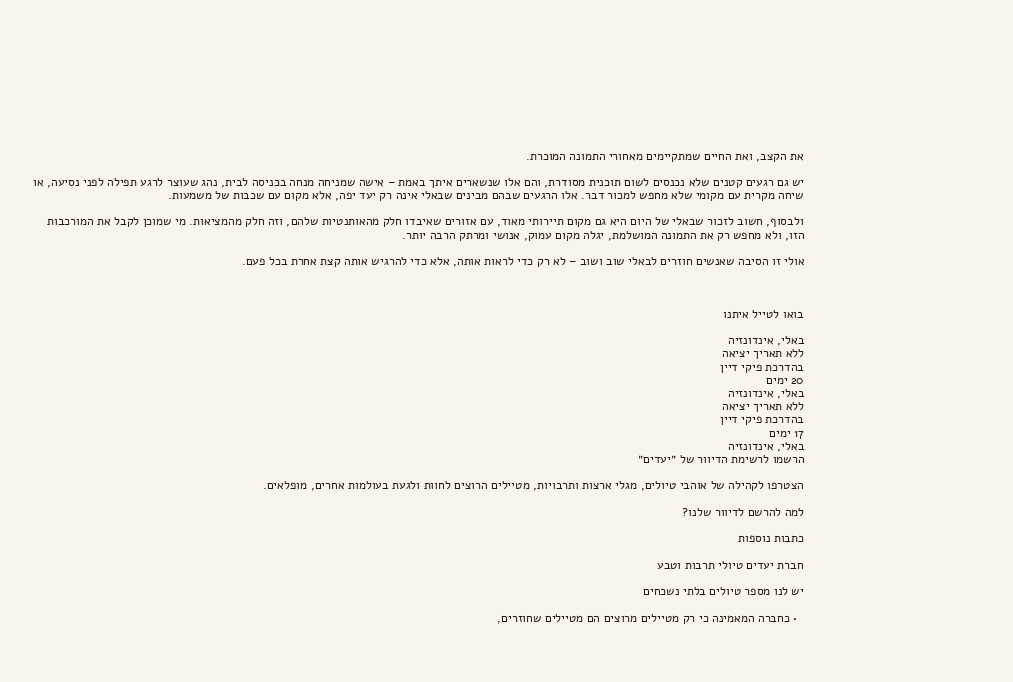את הקצב, ואת החיים שמתקיימים מאחורי התמונה המוכרת.

יש גם רגעים קטנים שלא נכנסים לשום תוכנית מסודרת, והם אלו שנשארים איתך באמת – אישה שמניחה מנחה בכניסה לבית, נהג שעוצר לרגע תפילה לפני נסיעה, או שיחה מקרית עם מקומי שלא מחפש למכור דבר. אלו הרגעים שבהם מבינים שבאלי אינה רק יעד יפה, אלא מקום עם שכבות של משמעות.

ולבסוף, חשוב לזכור שבאלי של היום היא גם מקום תיירותי מאוד, עם אזורים שאיבדו חלק מהאותנטיות שלהם, וזה חלק מהמציאות. מי שמוכן לקבל את המורכבות הזו, ולא מחפש רק את התמונה המושלמת, יגלה מקום עמוק, אנושי ומרתק הרבה יותר.

אולי זו הסיבה שאנשים חוזרים לבאלי שוב ושוב – לא רק כדי לראות אותה, אלא כדי להרגיש אותה קצת אחרת בכל פעם.



בואו לטייל איתנו

באלי, אינדונזיה
ללא תאריך יציאה
בהדרכת פיקי דיין
20 ימים
באלי, אינדונזיה
ללא תאריך יציאה
בהדרכת פיקי דיין
17 ימים
באלי, אינדונזיה
הרשמו לרשימת הדיוור של ״יעדים״

הצטרפו לקהילה של אוהבי טיולים, מגלי ארצות ותרבויות, מטיילים הרוצים לחוות ולגעת בעולמות אחרים, מופלאים.

למה להרשם לדיוור שלנו?

כתבות נוספות

חברת יעדים טיולי תרבות וטבע

יש לנו מספר טיולים בלתי נשכחים

  • כחברה המאמינה כי רק מטיילים מרוצים הם מטיילים שחוזרים,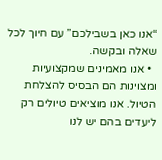“אנו כאן בשבילכם” עם חיוך לכל שאלה ובקשה.
  • אנו מאמינים שמקצועיות ומצוינות הם הבסיס להצלחת הטיול. אנו מוציאים טיולים רק ליעדים בהם יש לנו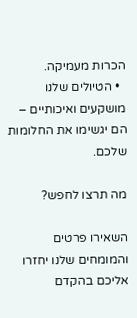הכרות מעמיקה.
  • הטיולים שלנו מושקעים ואיכותיים – הם יגשימו את החלומות שלכם.

מה תרצו לחפש?

השאירו פרטים והמומחים שלנו יחזרו אליכם בהקדם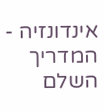אינדונזיה - המדריך השלם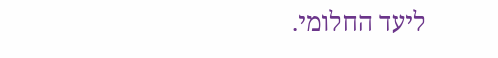ליעד החלומי.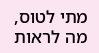מתי לטוס, מה לראות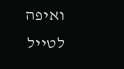ואיפה לטייל